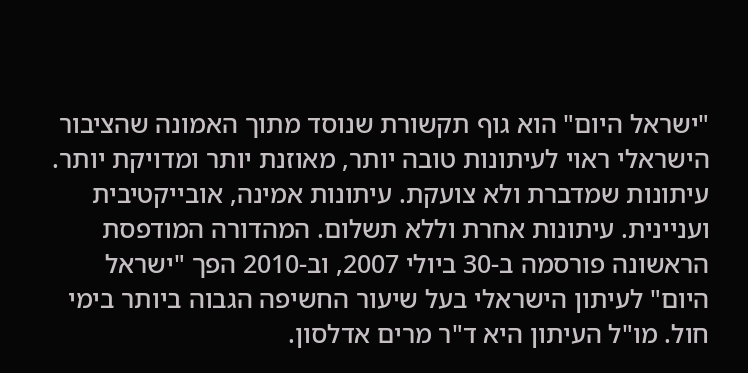"ישראל היום" הוא גוף תקשורת שנוסד מתוך האמונה שהציבור הישראלי ראוי לעיתונות טובה יותר, מאוזנת יותר ומדויקת יותר. עיתונות שמדברת ולא צועקת. עיתונות אמינה, אובייקטיבית ועניינית. עיתונות אחרת וללא תשלום. המהדורה המודפסת הראשונה פורסמה ב-30 ביולי 2007, וב-2010 הפך "ישראל היום" לעיתון הישראלי בעל שיעור החשיפה הגבוה ביותר בימי חול. מו"ל העיתון היא ד"ר מרים אדלסון.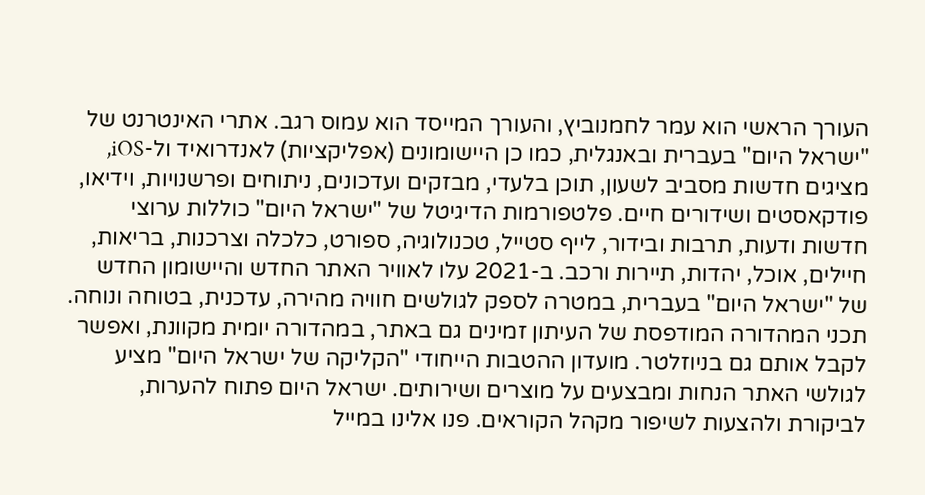העורך הראשי הוא עמר לחמנוביץ, והעורך המייסד הוא עמוס רגב. אתרי האינטרנט של "ישראל היום" בעברית ובאנגלית, כמו כן היישומונים (אפליקציות) לאנדרואיד ול-iOS, מציגים חדשות מסביב לשעון, תוכן בלעדי, מבזקים ועדכונים, ניתוחים ופרשנויות, וידיאו, פודקאסטים ושידורים חיים. פלטפורמות הדיגיטל של "ישראל היום" כוללות ערוצי חדשות ודעות, תרבות ובידור, לייף סטייל, טכנולוגיה, ספורט, כלכלה וצרכנות, בריאות, חיילים, אוכל, יהדות, תיירות ורכב. ב-2021 עלו לאוויר האתר החדש והיישומון החדש של "ישראל היום" בעברית, במטרה לספק לגולשים חוויה מהירה, עדכנית, בטוחה ונוחה. תכני המהדורה המודפסת של העיתון זמינים גם באתר, במהדורה יומית מקוונת, ואפשר לקבל אותם גם בניוזלטר. מועדון ההטבות הייחודי "הקליקה של ישראל היום" מציע לגולשי האתר הנחות ומבצעים על מוצרים ושירותים. ישראל היום פתוח להערות, לביקורת ולהצעות לשיפור מקהל הקוראים. פנו אלינו במייל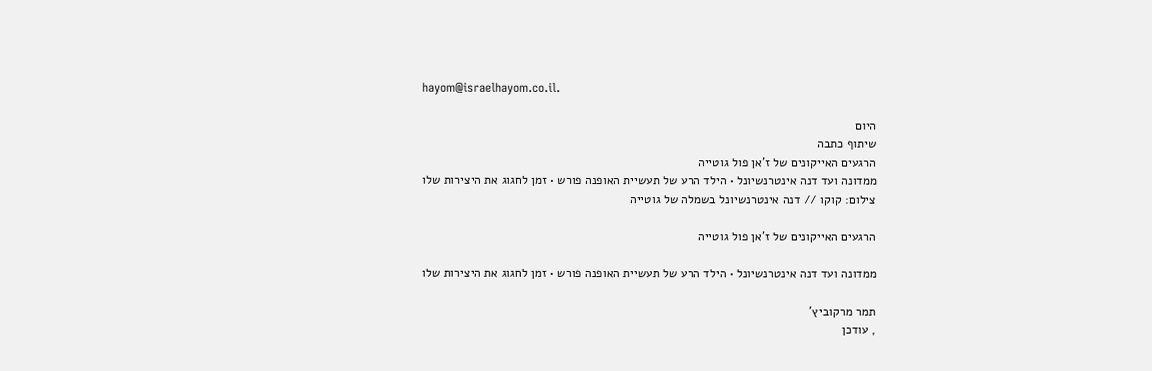hayom@israelhayom.co.il.

היום
שיתוף כתבה
הרגעים האייקונים של ז'אן פול גוטייה
ממדונה ועד דנה אינטרנשיונל • הילד הרע של תעשיית האופנה פורש • זמן לחגוג את היצירות שלו
צילום: קוקו // דנה אינטרנשיונל בשמלה של גוטייה

הרגעים האייקונים של ז'אן פול גוטייה

ממדונה ועד דנה אינטרנשיונל • הילד הרע של תעשיית האופנה פורש • זמן לחגוג את היצירות שלו

תמר מרקוביץ'
, עודכן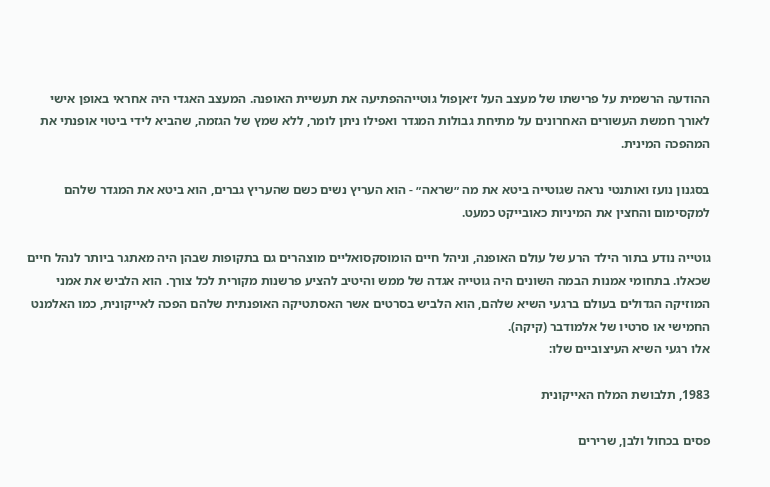ההודעה הרשמית על פרישתו של מעצב העל ז׳אןפול גוטייההפתיעה את תעשיית האופנה. המעצב האגדי היה אחראי באופן אישי לאורך חמשת העשורים האחרונים על מתיחת גבולות המגדר ואפילו ניתן לומר, ללא שמץ של הגזמה, שהביא לידי ביטוי אופנתי את המהפכה המינית.

בסגנון נועז ואותנטי נראה שגוטייה ביטא את מה ״שראה״ - הוא העריץ נשים כשם שהעריץ גברים, הוא ביטא את המגדר שלהם למקסימום והחצין את המיניות כאובייקט כמעט.

גוטייה נודע בתור הילד הרע של עולם האופנה, וניהל חיים הומוסקסואליים מוצהרים גם בתקופות שבהן היה מאתגר ביותר לנהל חיים שכאלו. בתחומי אמנות הבמה השונים היה גוטייה אגדה של ממש והיטיב להציע פרשנות מקורית לכל צורך. הוא הלביש את אמני המוזיקה הגדולים בעולם ברגעי השיא שלהם, הוא הלביש בסרטים אשר האסתטיקה האופנתית שלהם הפכה לאייקונית, כמו האלמנט החמישי או סרטיו של אלמודבר (קיקה).
אלו רגעי השיא העיצוביים שלו:

1983, תלבושת המלח האייקונית

פסים בכחול ולבן, שרירים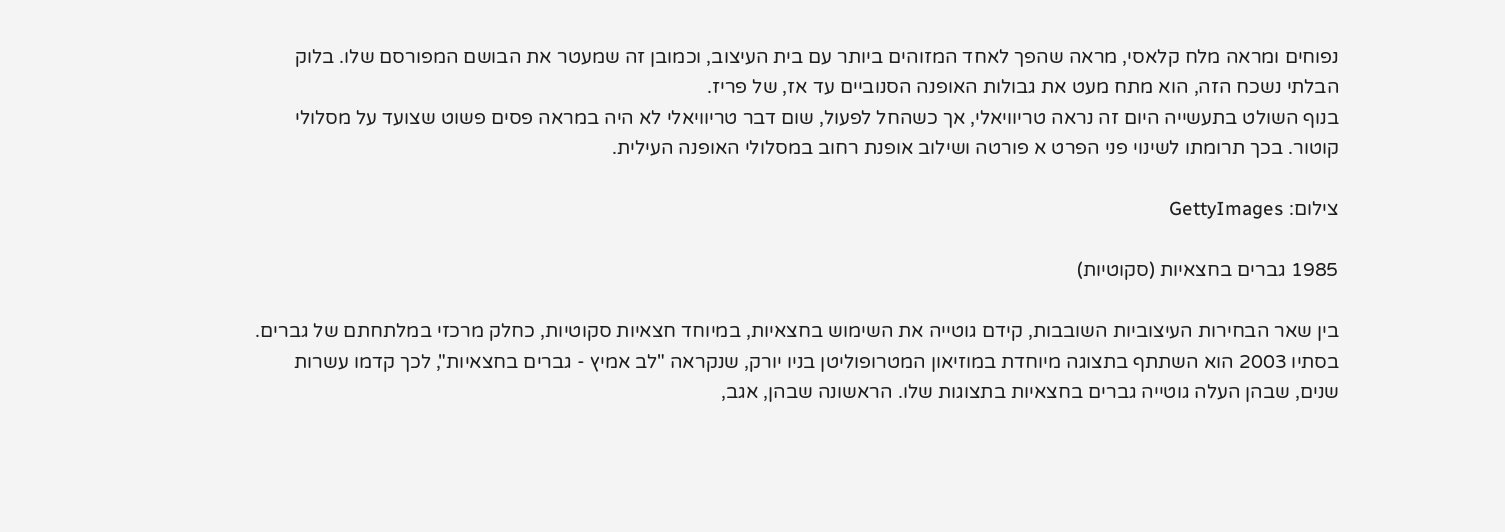נפוחים ומראה מלח קלאסי, מראה שהפך לאחד המזוהים ביותר עם בית העיצוב, וכמובן זה שמעטר את הבושם המפורסם שלו. בלוק הבלתי נשכח הזה, הוא מתח מעט את גבולות האופנה הסנוביים עד אז, של פריז.
בנוף השולט בתעשייה היום זה נראה טריוויאלי, אך כשהחל לפעול, שום דבר טריוויאלי לא היה במראה פסים פשוט שצועד על מסלולי קוטור. בכך תרומתו לשינוי פני הפרט א פורטה ושילוב אופנת רחוב במסלולי האופנה העילית.

צילום: GettyImages

1985 גברים בחצאיות (סקוטיות)

בין שאר הבחירות העיצוביות השובבות, קידם גוטייה את השימוש בחצאיות, במיוחד חצאיות סקוטיות, כחלק מרכזי במלתחתם של גברים. בסתיו 2003 הוא השתתף בתצוגה מיוחדת במוזיאון המטרופוליטן בניו יורק, שנקראה "לב אמיץ - גברים בחצאיות", לכך קדמו עשרות שנים, שבהן העלה גוטייה גברים בחצאיות בתצוגות שלו. הראשונה שבהן, אגב,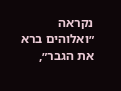נקראה ״ואלוהים ברא את הגבר״,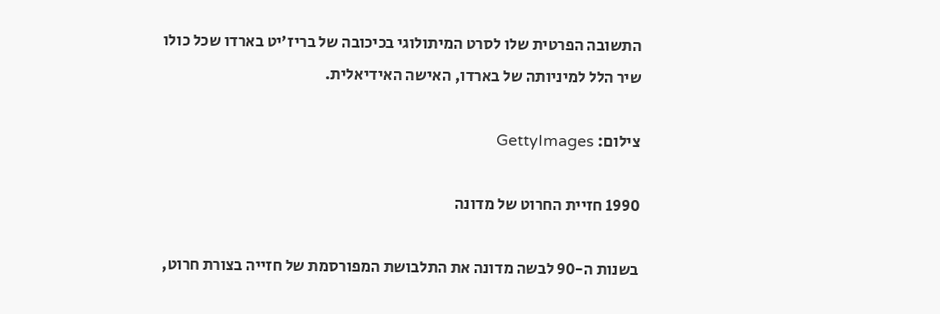התשובה הפרטית שלו לסרט המיתולוגי בכיכובה של בריז׳יט בארדו שכל כולו שיר הלל למיניותה של בארדו, האישה האידיאלית.

צילום: GettyImages

1990 חזיית החרוט של מדונה

בשנות ה-90 לבשה מדונה את התלבושת המפורסמת של חזייה בצורת חרוט,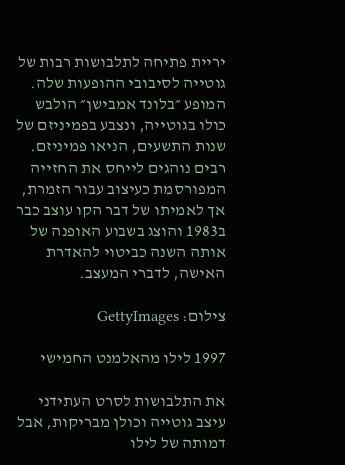יריית פתיחה לתלבושות רבות של גוטייה לסיבובי ההופעות שלה. המופע ״בלונד אמבישן״ הולבש כולו בגוטייה, ונצבע בפמיניזם של שנות התשעים, הניאו פמיניזם. רבים נוהגים לייחס את החזייה המפורסמת כעיצוב עבור הזמרת, אך לאמיתו של דבר הקו עוצב כבר ב1983 והוצג בשבוע האופנה של אותה השנה כביטוי להאדרת האישה, לדברי המעצב.

צילום: GettyImages

1997 לילו מהאלמנט החמישי

את התלבושות לסרט העתידני עיצב גוטייה וכולן מבריקות, אבל דמותה של לילו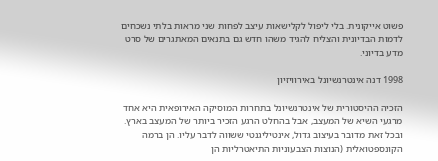פשוט אייקונית. בלי ליפול לקלישאות עיצב לפחות שני מראות בלתי נשכחים לדמות הבדיונית והצליח להגיד משהו חדש גם בתנאים המאתגרים של סרט מדע בדיוני.

1998 דנה אינטרנשיונל באירוויזיון

הזכיה ההיסטורית של אינטרנשיונל בתחרות המוסיקה האירופאית היא אחד מרגעי השיא של המעצב, אבל בהחלט הרגע הזכיר ביותר של המעצב בארץ. ובכל זאת מדובר בעיצוב גדול, אינטיליגנטי ששווה לדבר עליו. הן ברמה הקונספטואלית (הנוצות הצבעוניות התיאטרליות הן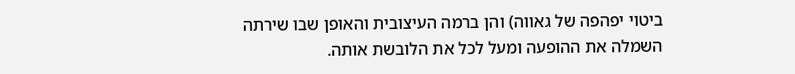ביטוי יפהפה של גאווה) והן ברמה העיצובית והאופן שבו שירתה השמלה את ההופעה ומעל לכל את הלובשת אותה.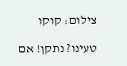צילום: קוקו

טעינו? נתקן! אם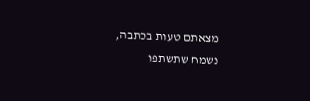מצאתם טעות בכתבה, נשמח שתשתפו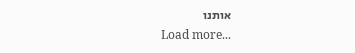אותנו
Load more...